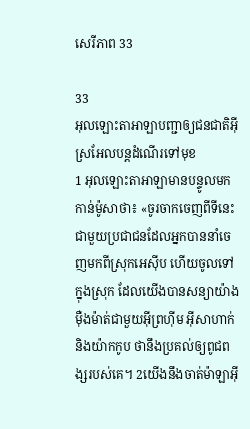សេរី‌ភាព 33

33
អុលឡោះ‌តាអាឡាបញ្ជាឲ្យជន‌ជាតិអ៊ីស្រ‌អែលបន្តដំណើរទៅមុខ
1 អុលឡោះ‌តាអាឡាមានបន្ទូលមកកាន់ម៉ូសាថា៖ «ចូរចាកចេញពីទីនេះ ជាមួយប្រជា‌ជនដែលអ្នកបាននាំចេញមកពីស្រុកអេស៊ីប ហើយចូលទៅក្នុងស្រុក ដែលយើងបានសន្យាយ៉ាងម៉ឺង‌ម៉ាត់ជាមួយអ៊ីព្រហ៊ីម អ៊ីសា‌ហាក់ និងយ៉ាកកូប ថានឹងប្រគល់ឲ្យពូជ‌ពង្សរបស់គេ។ 2យើងនឹងចាត់ម៉ាឡា‌អ៊ី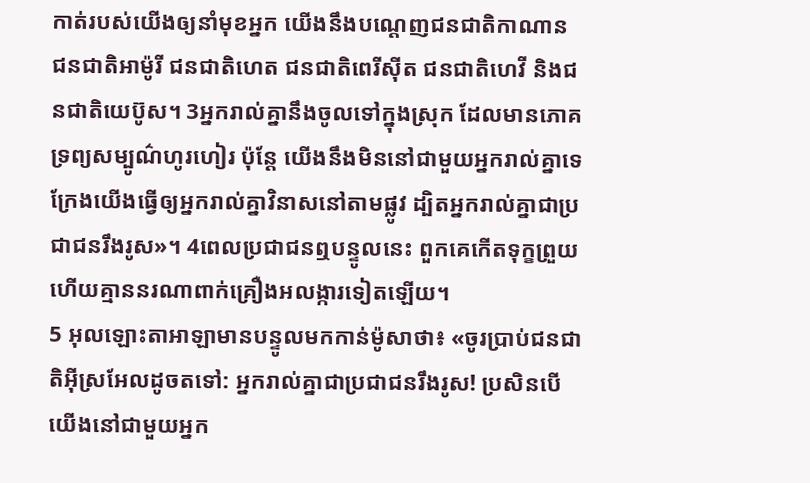កាត់របស់យើងឲ្យនាំមុខអ្នក យើងនឹងបណ្តេញជន‌ជាតិកាណាន ជន‌ជាតិអាម៉ូ‌រី ជន‌ជាតិហេត ជន‌ជាតិពេរី‌ស៊ីត ជន‌ជាតិហេវី និងជន‌ជាតិយេប៊ូស។ 3អ្នករាល់គ្នានឹងចូលទៅក្នុងស្រុក ដែលមានភោគទ្រព្យសម្បូណ៌ហូរហៀរ ប៉ុន្តែ យើងនឹងមិននៅជាមួយអ្នករាល់គ្នាទេ ក្រែងយើងធ្វើឲ្យអ្នករាល់គ្នាវិនាសនៅតាមផ្លូវ ដ្បិតអ្នករាល់គ្នាជាប្រជា‌ជនរឹងរូស»។ 4ពេលប្រជា‌ជនឮបន្ទូលនេះ ពួកគេកើតទុក្ខព្រួយ ហើយគ្មាននរណាពាក់គ្រឿងអលង្ការទៀតឡើយ។
5 អុលឡោះ‌តាអាឡាមានបន្ទូលមកកាន់ម៉ូសាថា៖ «ចូរប្រាប់ជន‌ជាតិអ៊ីស្រ‌អែលដូចតទៅ: អ្នករាល់គ្នាជាប្រជា‌ជនរឹងរូស! ប្រសិនបើយើងនៅជាមួយអ្នក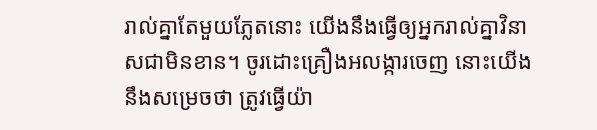រាល់គ្នាតែមួយភ្លែតនោះ យើងនឹងធ្វើឲ្យអ្នករាល់គ្នាវិនាសជាមិនខាន។ ចូរដោះគ្រឿងអលង្ការចេញ នោះយើងនឹងសម្រេចថា ត្រូវធ្វើយ៉ា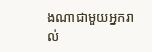ងណាជាមួយអ្នករាល់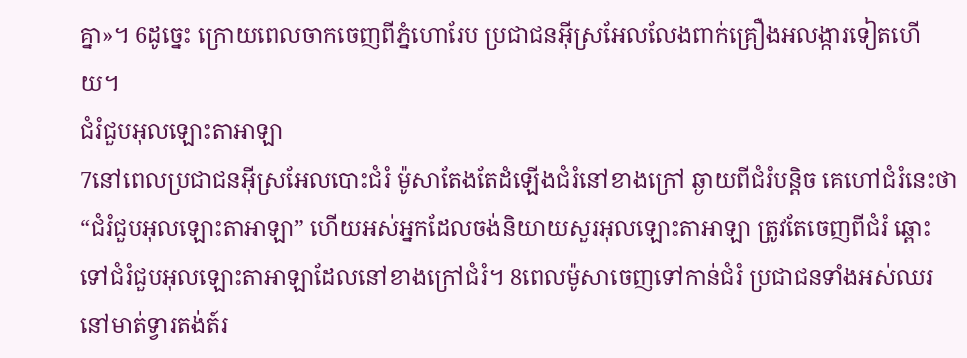គ្នា»។ 6ដូច្នេះ ក្រោយពេលចាកចេញពីភ្នំហោរែប ប្រជា‌ជនអ៊ីស្រ‌អែលលែងពាក់គ្រឿងអលង្ការទៀតហើយ។
ជំរំជួបអុលឡោះ‌តាអាឡា
7នៅពេលប្រជា‌ជនអ៊ីស្រ‌អែលបោះជំរំ ម៉ូសាតែងតែដំឡើងជំរំនៅខាងក្រៅ ឆ្ងាយពីជំរំបន្តិច គេហៅជំរំនេះថា “ជំរំជួបអុលឡោះ‌តាអាឡា” ហើយអស់អ្នកដែលចង់និយាយសួរអុលឡោះ‌តាអាឡា ត្រូវតែចេញពីជំរំ ឆ្ពោះទៅជំរំជួបអុលឡោះ‌តាអាឡាដែលនៅខាងក្រៅជំរំ។ 8ពេលម៉ូសាចេញទៅកាន់ជំរំ ប្រជា‌ជនទាំងអស់ឈរនៅមាត់ទ្វារតង់ត៍រ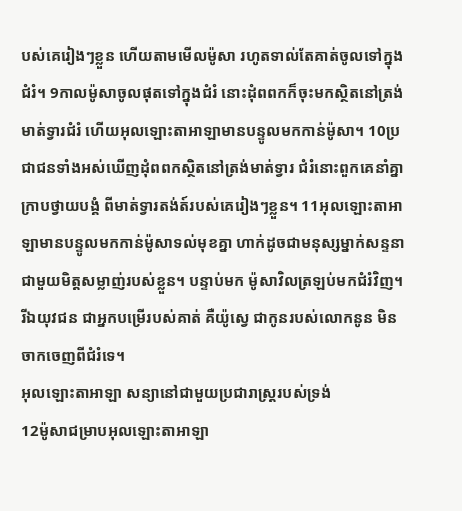បស់គេរៀងៗខ្លួន ហើយតាមមើលម៉ូសា រហូតទាល់តែគាត់ចូលទៅក្នុងជំរំ។ 9កាលម៉ូសាចូលផុតទៅក្នុងជំរំ នោះដុំពពកក៏ចុះមកស្ថិតនៅត្រង់មាត់ទ្វារជំរំ ហើយអុលឡោះ‌តាអាឡាមានបន្ទូលមកកាន់ម៉ូសា។ 10ប្រជា‌ជនទាំងអស់ឃើញដុំពពកស្ថិតនៅត្រង់មាត់ទ្វារ ជំរំនោះពួកគេនាំគ្នាក្រាបថ្វាយ‌បង្គំ ពីមាត់ទ្វារតង់ត៍របស់គេរៀងៗខ្លួន។ 11អុលឡោះ‌តាអាឡាមានបន្ទូលមកកាន់ម៉ូសាទល់មុខគ្នា ហាក់ដូចជាមនុស្សម្នាក់សន្ទនាជាមួយមិត្តសម្លាញ់របស់ខ្លួន។ បន្ទាប់មក ម៉ូសាវិលត្រឡប់មកជំរំវិញ។ រីឯយុវ‌ជន ជាអ្នកបម្រើរបស់គាត់ គឺយ៉ូស្វេ ជាកូនរបស់លោកនូន មិនចាកចេញពីជំរំទេ។
អុលឡោះ‌តាអាឡា សន្យានៅជាមួយប្រជា‌រាស្ត្ររបស់ទ្រង់
12ម៉ូសាជម្រាបអុលឡោះ‌តាអាឡា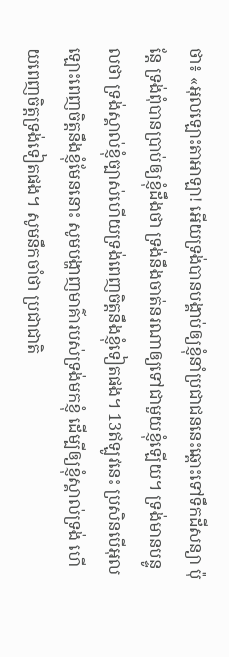ថា៖ «អុលឡោះ‌តាអាឡា! អើយទ្រង់បានបង្គាប់ឲ្យខ្ញុំនាំប្រជា‌ជននេះឆ្ពោះទៅទឹកដីសន្យា ប៉ុន្តែ ទ្រង់ពុំបានប្រាប់ឲ្យខ្ញុំដឹងថា ទ្រង់នឹងចាត់នរណាឲ្យទៅជាមួយខ្ញុំឡើយ។ ទ្រង់មានបន្ទូលថា ទ្រង់ស្គាល់ខ្ញុំច្បាស់ហើយទ្រង់ពេញចិត្តនឹងខ្ញុំទៀតផង។ 13ឥឡូវនេះ ប្រសិនបើអុលឡោះពេញចិត្តនឹងខ្ញុំមែននោះ សូមបង្ហាញមាគ៌ារបស់ទ្រង់មកខ្ញុំ ដើម្បីឲ្យខ្ញុំស្គាល់ទ្រង់ ហើយពេញចិត្តទ្រង់ទៀតផង។ សូមនឹកចាំថា ប្រជា‌ជាតិ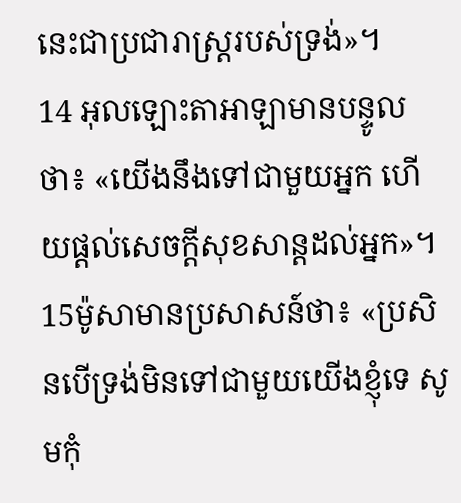នេះជាប្រជា‌រាស្ត្ររបស់ទ្រង់»។
14 អុលឡោះ‌តាអាឡាមានបន្ទូលថា៖ «យើងនឹងទៅជាមួយអ្នក ហើយផ្តល់សេចក្តីសុខ‌សាន្តដល់អ្នក»។ 15ម៉ូសាមានប្រសាសន៍ថា៖ «ប្រសិនបើទ្រង់មិនទៅជាមួយយើងខ្ញុំទេ សូមកុំ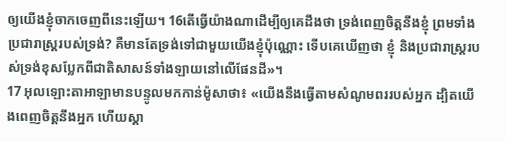ឲ្យយើងខ្ញុំចាកចេញពីនេះឡើយ។ 16តើធ្វើយ៉ាងណាដើម្បីឲ្យគេដឹងថា ទ្រង់ពេញចិត្តនឹងខ្ញុំ ព្រមទាំងប្រជា‌រាស្ត្ររបស់ទ្រង់? គឺមានតែទ្រង់ទៅជាមួយយើងខ្ញុំប៉ុណ្ណោះ ទើបគេឃើញថា ខ្ញុំ និងប្រជា‌រាស្ត្ររបស់ទ្រង់ខុសប្លែកពីជាតិសាសន៍ទាំងឡាយនៅលើផែនដី»។
17 អុលឡោះ‌តាអាឡាមានបន្ទូលមកកាន់ម៉ូសាថា៖ «យើងនឹងធ្វើតាមសំណូមពររបស់អ្នក ដ្បិតយើងពេញចិត្តនឹងអ្នក ហើយស្គា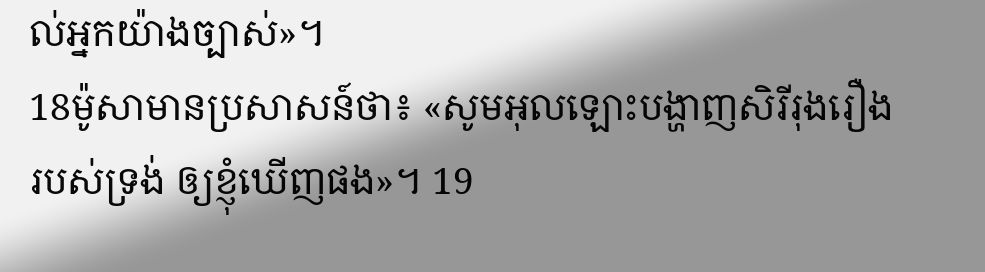ល់អ្នកយ៉ាងច្បាស់»។
18ម៉ូសាមានប្រសាសន៍ថា៖ «សូមអុលឡោះបង្ហាញសិរី‌រុង‌រឿងរបស់ទ្រង់ ឲ្យខ្ញុំឃើញផង»។ 19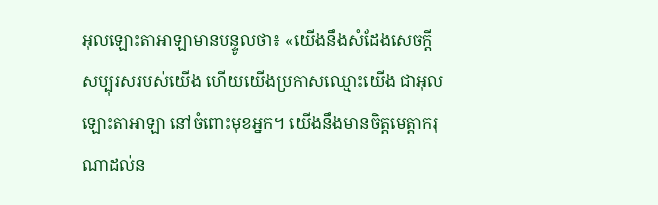អុលឡោះ‌តាអាឡាមានបន្ទូលថា៖ «យើងនឹងសំដែងសេចក្តីសប្បុរសរបស់យើង ហើយយើងប្រកាសឈ្មោះយើង ជាអុលឡោះ‌តាអាឡា នៅចំពោះមុខអ្នក។ យើងនឹងមានចិត្តមេត្តា‌ករុណាដល់ន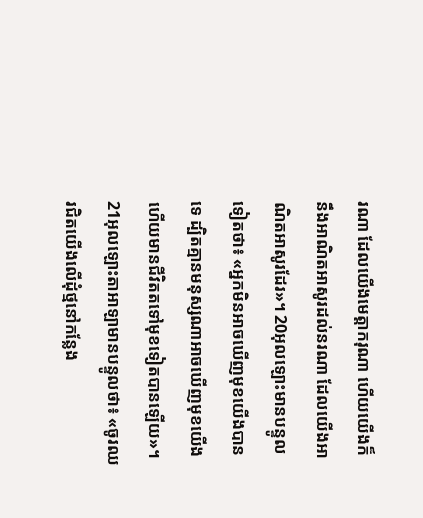រណា ដែលយើងមេត្តា‌ករុណា ហើយយើងក៏នឹងអាណិតអាសូរដល់នរណា ដែលយើងអាណិតអាសូរដែរ»។ 20អុលឡោះមានបន្ទូលទៀតថា៖ «អ្នកមិនអាចឃើញមុខយើងបានទេ ដ្បិតគ្មានមនុស្សណាអាចឃើញមុខយើង ហើយមានជីវិតតទៅមុខទៀតបានឡើយ»។ 21អុលឡោះ‌តាអាឡាមានបន្ទូលថា៖ «ចូរឈរជិតយើងលើដុំថ្មនៅកន្លែង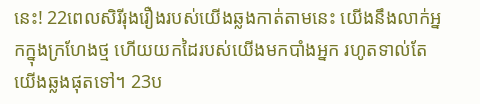នេះ! 22ពេលសិរី‌រុង‌រឿងរបស់យើងឆ្លងកាត់តាមនេះ យើងនឹងលាក់អ្នកក្នុងក្រហែងថ្ម ហើយយកដៃរបស់យើងមកបាំងអ្នក រហូតទាល់តែយើងឆ្លងផុតទៅ។ 23ប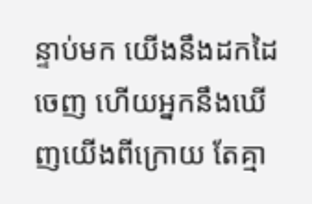ន្ទាប់មក យើងនឹងដកដៃចេញ ហើយអ្នកនឹងឃើញយើងពីក្រោយ តែគ្មា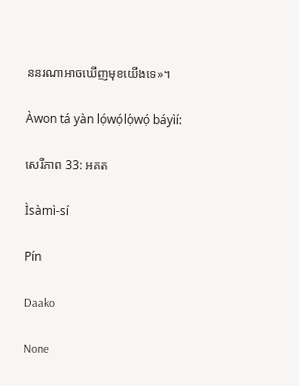ននរណាអាចឃើញមុខយើងទេ»។

Àwon tá yàn lọ́wọ́lọ́wọ́ báyìí:

សេរី‌ភាព 33: អគត

Ìsàmì-sí

Pín

Daako

None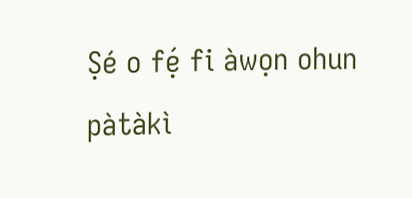Ṣé o fẹ́ fi àwọn ohun pàtàkì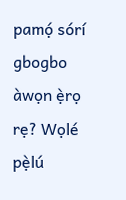pamọ́ sórí gbogbo àwọn ẹ̀rọ rẹ? Wọlé pẹ̀lú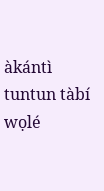àkántì tuntun tàbí wọlé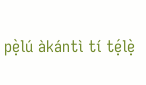pẹ̀lú àkántì tí tẹ́lẹ̀